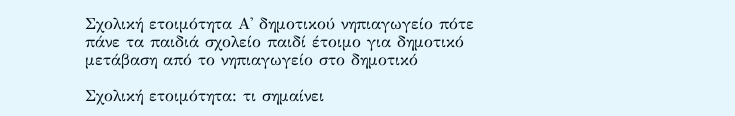Σχολική ετοιμότητα Α' δημοτικού νηπιαγωγείο πότε πάνε τα παιδιά σχολείο παιδί έτοιμο για δημοτικό μετάβαση από το νηπιαγωγείο στο δημοτικό

Σχολική ετοιμότητα: τι σημαίνει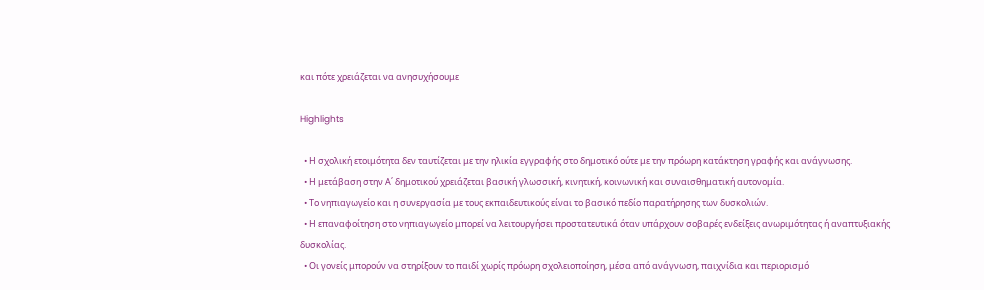και πότε χρειάζεται να ανησυχήσουμε

Highlights

  • Η σχολική ετοιμότητα δεν ταυτίζεται με την ηλικία εγγραφής στο δημοτικό ούτε με την πρόωρη κατάκτηση γραφής και ανάγνωσης.
  • Η μετάβαση στην Α΄ δημοτικού χρειάζεται βασική γλωσσική, κινητική, κοινωνική και συναισθηματική αυτονομία.
  • Το νηπιαγωγείο και η συνεργασία με τους εκπαιδευτικούς είναι το βασικό πεδίο παρατήρησης των δυσκολιών.
  • Η επαναφοίτηση στο νηπιαγωγείο μπορεί να λειτουργήσει προστατευτικά όταν υπάρχουν σοβαρές ενδείξεις ανωριμότητας ή αναπτυξιακής δυσκολίας.
  • Οι γονείς μπορούν να στηρίξουν το παιδί χωρίς πρόωρη σχολειοποίηση, μέσα από ανάγνωση, παιχνίδια και περιορισμό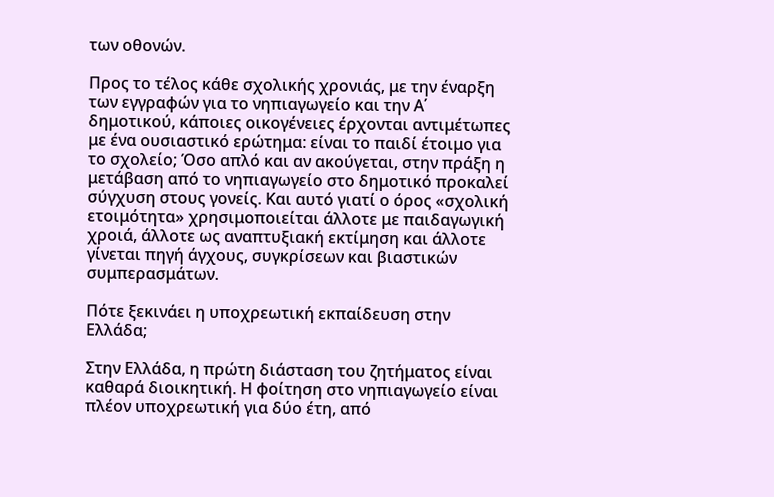των οθονών.

Προς το τέλος κάθε σχολικής χρονιάς, με την έναρξη των εγγραφών για το νηπιαγωγείο και την Α΄ δημοτικού, κάποιες οικογένειες έρχονται αντιμέτωπες με ένα ουσιαστικό ερώτημα: είναι το παιδί έτοιμο για το σχολείο; Όσο απλό και αν ακούγεται, στην πράξη η μετάβαση από το νηπιαγωγείο στο δημοτικό προκαλεί σύγχυση στους γονείς. Και αυτό γιατί ο όρος «σχολική ετοιμότητα» χρησιμοποιείται άλλοτε με παιδαγωγική χροιά, άλλοτε ως αναπτυξιακή εκτίμηση και άλλοτε γίνεται πηγή άγχους, συγκρίσεων και βιαστικών συμπερασμάτων.

Πότε ξεκινάει η υποχρεωτική εκπαίδευση στην Ελλάδα;

Στην Ελλάδα, η πρώτη διάσταση του ζητήματος είναι καθαρά διοικητική. Η φοίτηση στο νηπιαγωγείο είναι πλέον υποχρεωτική για δύο έτη, από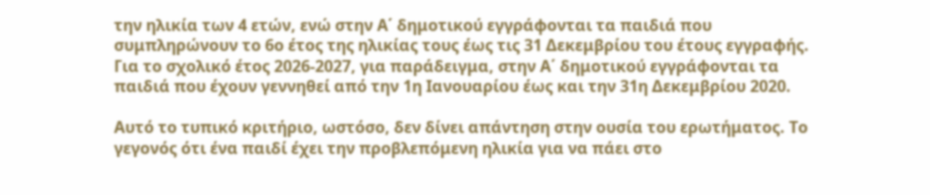την ηλικία των 4 ετών, ενώ στην Α΄ δημοτικού εγγράφονται τα παιδιά που συμπληρώνουν το 6ο έτος της ηλικίας τους έως τις 31 Δεκεμβρίου του έτους εγγραφής. Για το σχολικό έτος 2026-2027, για παράδειγμα, στην Α΄ δημοτικού εγγράφονται τα παιδιά που έχουν γεννηθεί από την 1η Ιανουαρίου έως και την 31η Δεκεμβρίου 2020.

Αυτό το τυπικό κριτήριο, ωστόσο, δεν δίνει απάντηση στην ουσία του ερωτήματος. Το γεγονός ότι ένα παιδί έχει την προβλεπόμενη ηλικία για να πάει στο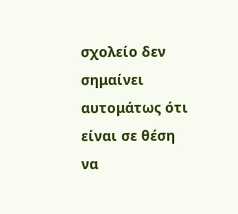σχολείο δεν σημαίνει αυτομάτως ότι είναι σε θέση να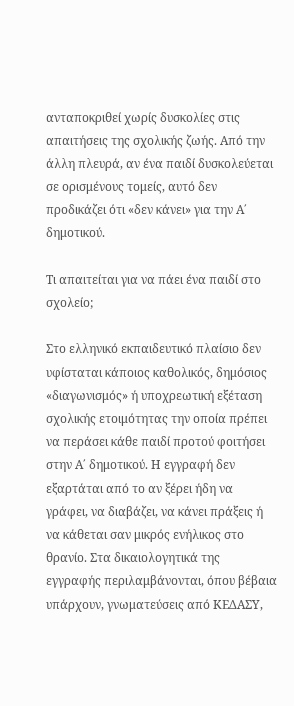ανταποκριθεί χωρίς δυσκολίες στις απαιτήσεις της σχολικής ζωής. Από την άλλη πλευρά, αν ένα παιδί δυσκολεύεται σε ορισμένους τομείς, αυτό δεν προδικάζει ότι «δεν κάνει» για την Α΄ δημοτικού.

Τι απαιτείται για να πάει ένα παιδί στο σχολείο;

Στο ελληνικό εκπαιδευτικό πλαίσιο δεν υφίσταται κάποιος καθολικός, δημόσιος «διαγωνισμός» ή υποχρεωτική εξέταση σχολικής ετοιμότητας την οποία πρέπει να περάσει κάθε παιδί προτού φοιτήσει στην Α΄ δημοτικού. Η εγγραφή δεν εξαρτάται από το αν ξέρει ήδη να γράφει, να διαβάζει, να κάνει πράξεις ή να κάθεται σαν μικρός ενήλικος στο θρανίο. Στα δικαιολογητικά της εγγραφής περιλαμβάνονται, όπου βέβαια υπάρχουν, γνωματεύσεις από ΚΕΔΑΣΥ,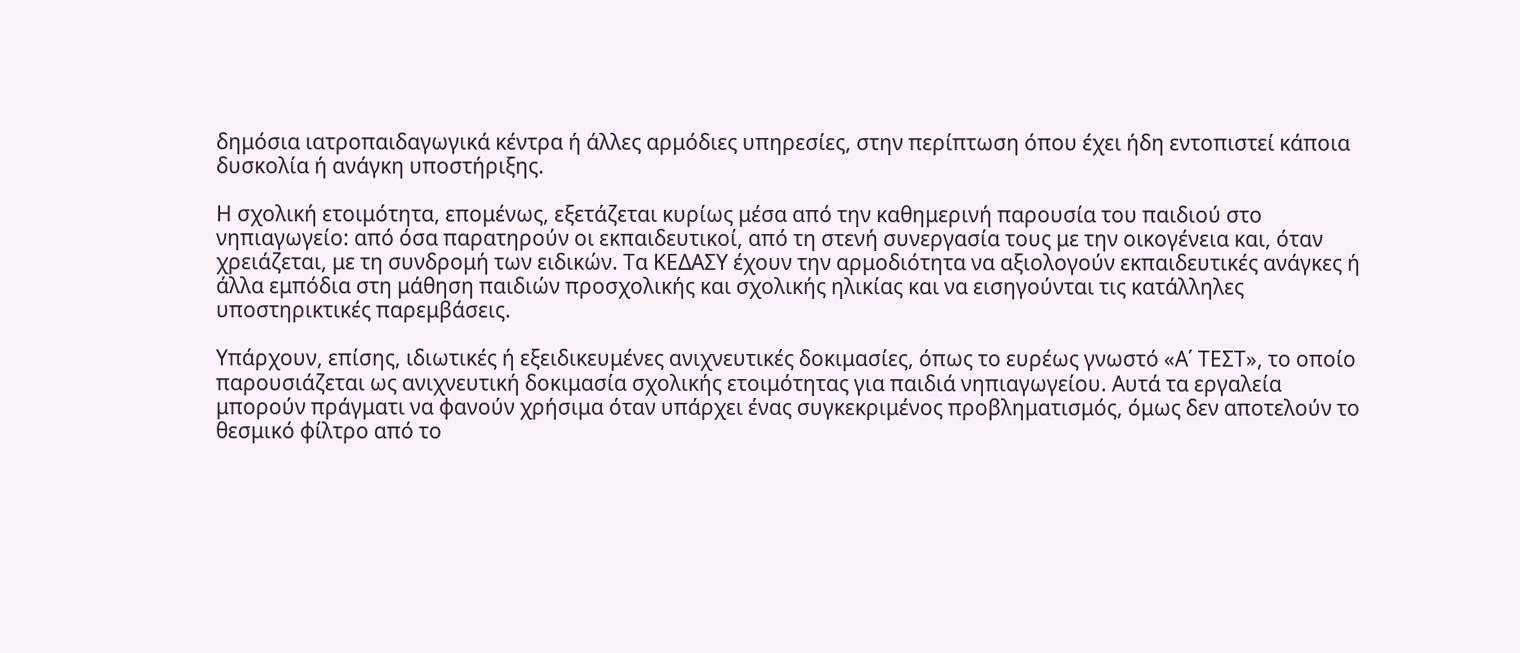δημόσια ιατροπαιδαγωγικά κέντρα ή άλλες αρμόδιες υπηρεσίες, στην περίπτωση όπου έχει ήδη εντοπιστεί κάποια δυσκολία ή ανάγκη υποστήριξης.

Η σχολική ετοιμότητα, επομένως, εξετάζεται κυρίως μέσα από την καθημερινή παρουσία του παιδιού στο νηπιαγωγείο: από όσα παρατηρούν οι εκπαιδευτικοί, από τη στενή συνεργασία τους με την οικογένεια και, όταν χρειάζεται, με τη συνδρομή των ειδικών. Τα ΚΕΔΑΣΥ έχουν την αρμοδιότητα να αξιολογούν εκπαιδευτικές ανάγκες ή άλλα εμπόδια στη μάθηση παιδιών προσχολικής και σχολικής ηλικίας και να εισηγούνται τις κατάλληλες υποστηρικτικές παρεμβάσεις.

Υπάρχουν, επίσης, ιδιωτικές ή εξειδικευμένες ανιχνευτικές δοκιμασίες, όπως το ευρέως γνωστό «Α΄ ΤΕΣΤ», το οποίο παρουσιάζεται ως ανιχνευτική δοκιμασία σχολικής ετοιμότητας για παιδιά νηπιαγωγείου. Αυτά τα εργαλεία μπορούν πράγματι να φανούν χρήσιμα όταν υπάρχει ένας συγκεκριμένος προβληματισμός, όμως δεν αποτελούν το θεσμικό φίλτρο από το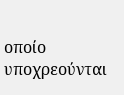οποίο υποχρεούνται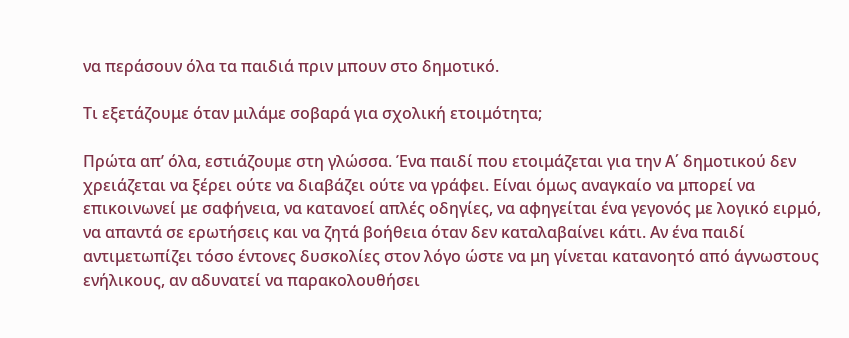να περάσουν όλα τα παιδιά πριν μπουν στο δημοτικό.

Τι εξετάζουμε όταν μιλάμε σοβαρά για σχολική ετοιμότητα;

Πρώτα απ’ όλα, εστιάζουμε στη γλώσσα. Ένα παιδί που ετοιμάζεται για την Α΄ δημοτικού δεν χρειάζεται να ξέρει ούτε να διαβάζει ούτε να γράφει. Είναι όμως αναγκαίο να μπορεί να επικοινωνεί με σαφήνεια, να κατανοεί απλές οδηγίες, να αφηγείται ένα γεγονός με λογικό ειρμό, να απαντά σε ερωτήσεις και να ζητά βοήθεια όταν δεν καταλαβαίνει κάτι. Αν ένα παιδί αντιμετωπίζει τόσο έντονες δυσκολίες στον λόγο ώστε να μη γίνεται κατανοητό από άγνωστους ενήλικους, αν αδυνατεί να παρακολουθήσει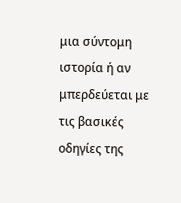μια σύντομη ιστορία ή αν μπερδεύεται με τις βασικές οδηγίες της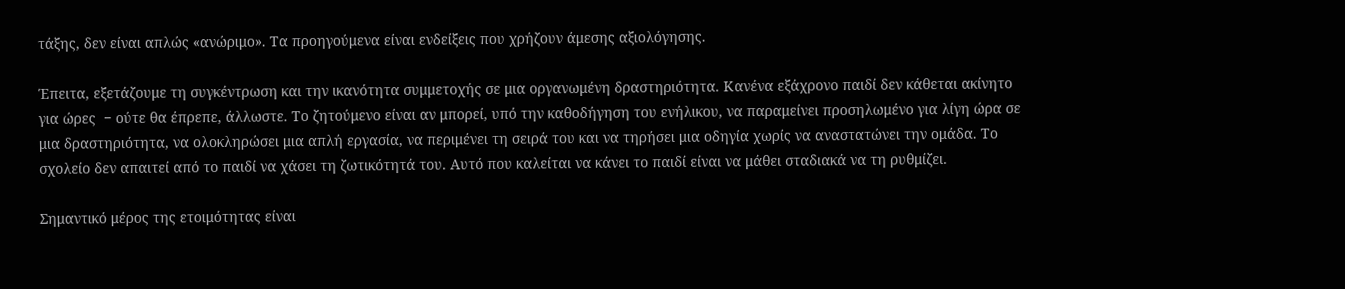τάξης, δεν είναι απλώς «ανώριμο». Τα προηγούμενα είναι ενδείξεις που χρήζουν άμεσης αξιολόγησης.

Έπειτα, εξετάζουμε τη συγκέντρωση και την ικανότητα συμμετοχής σε μια οργανωμένη δραστηριότητα. Κανένα εξάχρονο παιδί δεν κάθεται ακίνητο για ώρες  − ούτε θα έπρεπε, άλλωστε. Το ζητούμενο είναι αν μπορεί, υπό την καθοδήγηση του ενήλικου, να παραμείνει προσηλωμένο για λίγη ώρα σε μια δραστηριότητα, να ολοκληρώσει μια απλή εργασία, να περιμένει τη σειρά του και να τηρήσει μια οδηγία χωρίς να αναστατώνει την ομάδα. Το σχολείο δεν απαιτεί από το παιδί να χάσει τη ζωτικότητά του. Αυτό που καλείται να κάνει το παιδί είναι να μάθει σταδιακά να τη ρυθμίζει.

Σημαντικό μέρος της ετοιμότητας είναι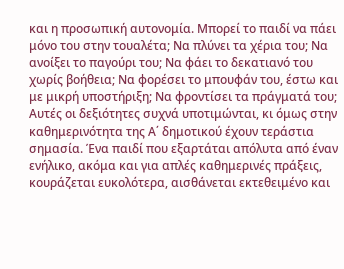και η προσωπική αυτονομία. Μπορεί το παιδί να πάει μόνο του στην τουαλέτα; Να πλύνει τα χέρια του; Να ανοίξει το παγούρι του; Να φάει το δεκατιανό του χωρίς βοήθεια; Να φορέσει το μπουφάν του, έστω και με μικρή υποστήριξη; Να φροντίσει τα πράγματά του; Αυτές οι δεξιότητες συχνά υποτιμώνται, κι όμως στην καθημερινότητα της Α΄ δημοτικού έχουν τεράστια σημασία. Ένα παιδί που εξαρτάται απόλυτα από έναν ενήλικο, ακόμα και για απλές καθημερινές πράξεις, κουράζεται ευκολότερα, αισθάνεται εκτεθειμένο και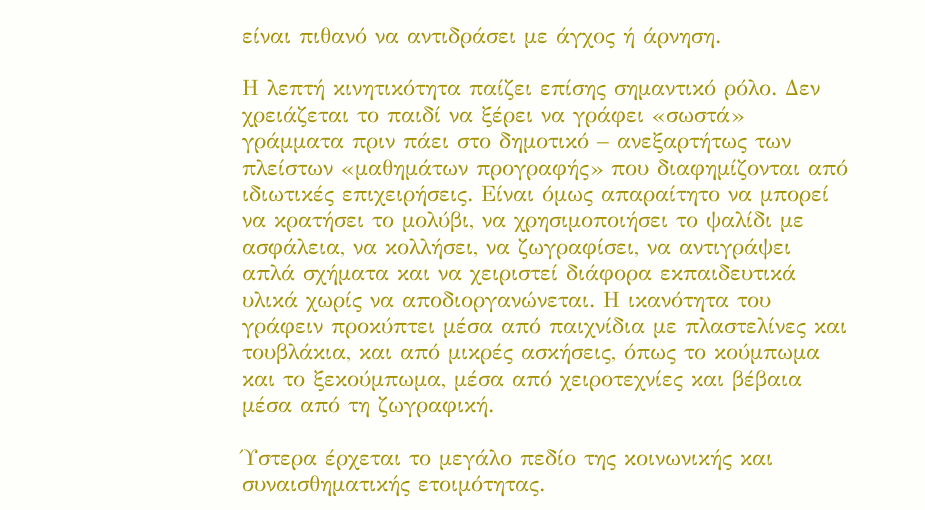είναι πιθανό να αντιδράσει με άγχος ή άρνηση.

Η λεπτή κινητικότητα παίζει επίσης σημαντικό ρόλο. Δεν χρειάζεται το παιδί να ξέρει να γράφει «σωστά» γράμματα πριν πάει στο δημοτικό – ανεξαρτήτως των πλείστων «μαθημάτων προγραφής» που διαφημίζονται από ιδιωτικές επιχειρήσεις. Είναι όμως απαραίτητο να μπορεί να κρατήσει το μολύβι, να χρησιμοποιήσει το ψαλίδι με ασφάλεια, να κολλήσει, να ζωγραφίσει, να αντιγράψει απλά σχήματα και να χειριστεί διάφορα εκπαιδευτικά υλικά χωρίς να αποδιοργανώνεται. Η ικανότητα του γράφειν προκύπτει μέσα από παιχνίδια με πλαστελίνες και τουβλάκια, και από μικρές ασκήσεις, όπως το κούμπωμα και το ξεκούμπωμα, μέσα από χειροτεχνίες και βέβαια μέσα από τη ζωγραφική.

Ύστερα έρχεται το μεγάλο πεδίο της κοινωνικής και συναισθηματικής ετοιμότητας.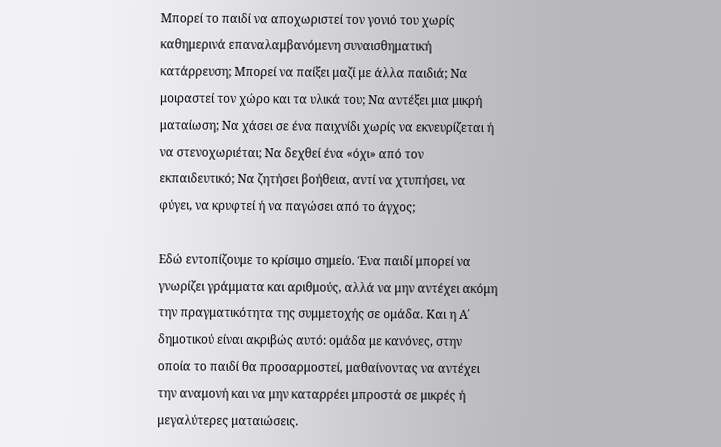Μπορεί το παιδί να αποχωριστεί τον γονιό του χωρίς καθημερινά επαναλαμβανόμενη συναισθηματική κατάρρευση; Μπορεί να παίξει μαζί με άλλα παιδιά; Να μοιραστεί τον χώρο και τα υλικά του; Να αντέξει μια μικρή ματαίωση; Να χάσει σε ένα παιχνίδι χωρίς να εκνευρίζεται ή να στενοχωριέται; Να δεχθεί ένα «όχι» από τον εκπαιδευτικό; Να ζητήσει βοήθεια, αντί να χτυπήσει, να φύγει, να κρυφτεί ή να παγώσει από το άγχος;

Εδώ εντοπίζουμε το κρίσιμο σημείο. Ένα παιδί μπορεί να γνωρίζει γράμματα και αριθμούς, αλλά να μην αντέχει ακόμη την πραγματικότητα της συμμετοχής σε ομάδα. Και η Α΄ δημοτικού είναι ακριβώς αυτό: ομάδα με κανόνες, στην οποία το παιδί θα προσαρμοστεί, μαθαίνοντας να αντέχει την αναμονή και να μην καταρρέει μπροστά σε μικρές ή μεγαλύτερες ματαιώσεις.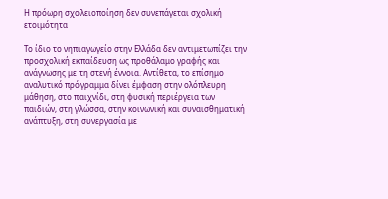Η πρόωρη σχολειοποίηση δεν συνεπάγεται σχολική ετοιμότητα

Το ίδιο το νηπιαγωγείο στην Ελλάδα δεν αντιμετωπίζει την προσχολική εκπαίδευση ως προθάλαμο γραφής και ανάγνωσης με τη στενή έννοια. Αντίθετα, το επίσημο αναλυτικό πρόγραμμα δίνει έμφαση στην ολόπλευρη μάθηση, στο παιχνίδι, στη φυσική περιέργεια των παιδιών, στη γλώσσα, στην κοινωνική και συναισθηματική ανάπτυξη, στη συνεργασία με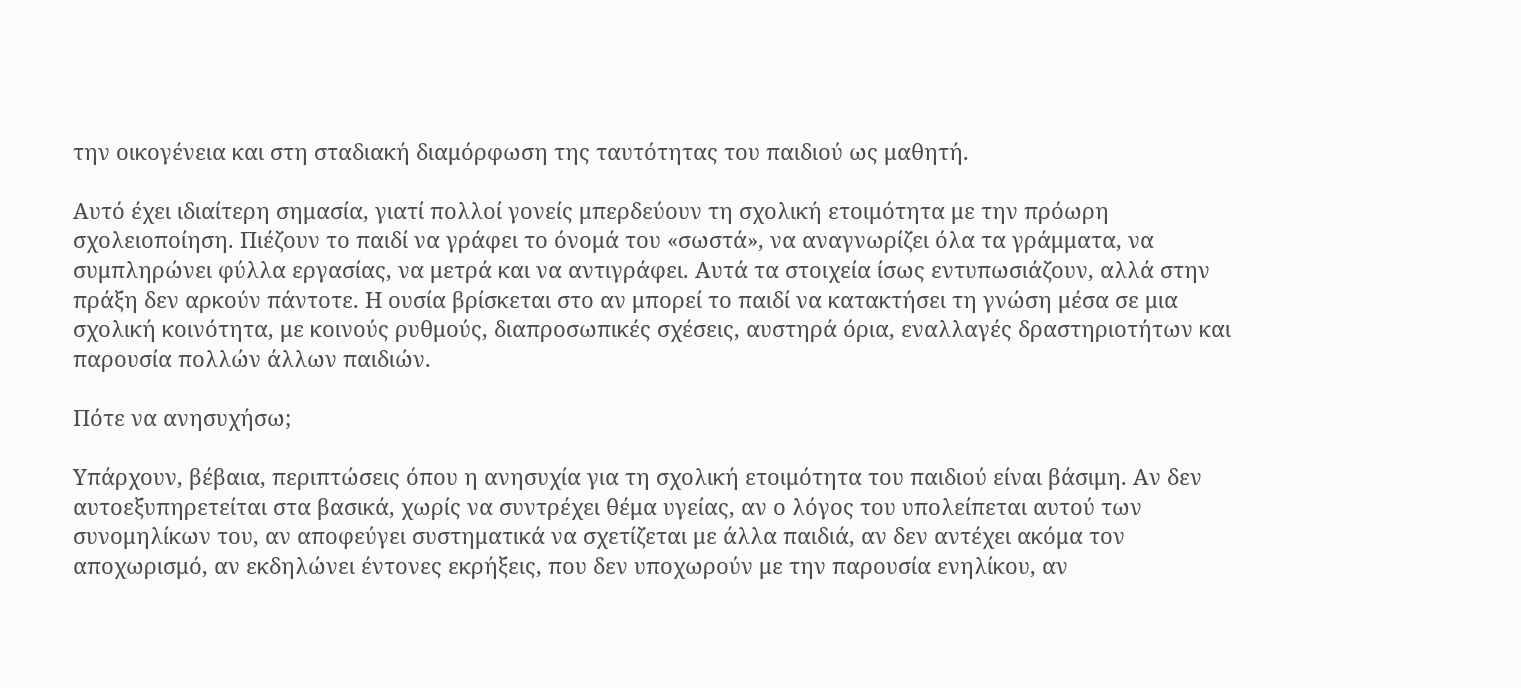την οικογένεια και στη σταδιακή διαμόρφωση της ταυτότητας του παιδιού ως μαθητή.

Αυτό έχει ιδιαίτερη σημασία, γιατί πολλοί γονείς μπερδεύουν τη σχολική ετοιμότητα με την πρόωρη σχολειοποίηση. Πιέζουν το παιδί να γράφει το όνομά του «σωστά», να αναγνωρίζει όλα τα γράμματα, να συμπληρώνει φύλλα εργασίας, να μετρά και να αντιγράφει. Αυτά τα στοιχεία ίσως εντυπωσιάζουν, αλλά στην πράξη δεν αρκούν πάντοτε. Η ουσία βρίσκεται στο αν μπορεί το παιδί να κατακτήσει τη γνώση μέσα σε μια σχολική κοινότητα, με κοινούς ρυθμούς, διαπροσωπικές σχέσεις, αυστηρά όρια, εναλλαγές δραστηριοτήτων και παρουσία πολλών άλλων παιδιών.

Πότε να ανησυχήσω;

Υπάρχουν, βέβαια, περιπτώσεις όπου η ανησυχία για τη σχολική ετοιμότητα του παιδιού είναι βάσιμη. Αν δεν αυτοεξυπηρετείται στα βασικά, χωρίς να συντρέχει θέμα υγείας, αν ο λόγος του υπολείπεται αυτού των συνομηλίκων του, αν αποφεύγει συστηματικά να σχετίζεται με άλλα παιδιά, αν δεν αντέχει ακόμα τον αποχωρισμό, αν εκδηλώνει έντονες εκρήξεις, που δεν υποχωρούν με την παρουσία ενηλίκου, αν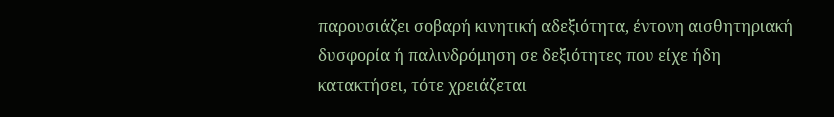παρουσιάζει σοβαρή κινητική αδεξιότητα, έντονη αισθητηριακή δυσφορία ή παλινδρόμηση σε δεξιότητες που είχε ήδη κατακτήσει, τότε χρειάζεται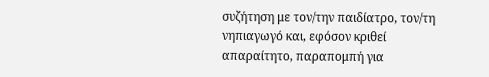συζήτηση με τον/την παιδίατρο, τον/τη νηπιαγωγό και, εφόσον κριθεί απαραίτητο, παραπομπή για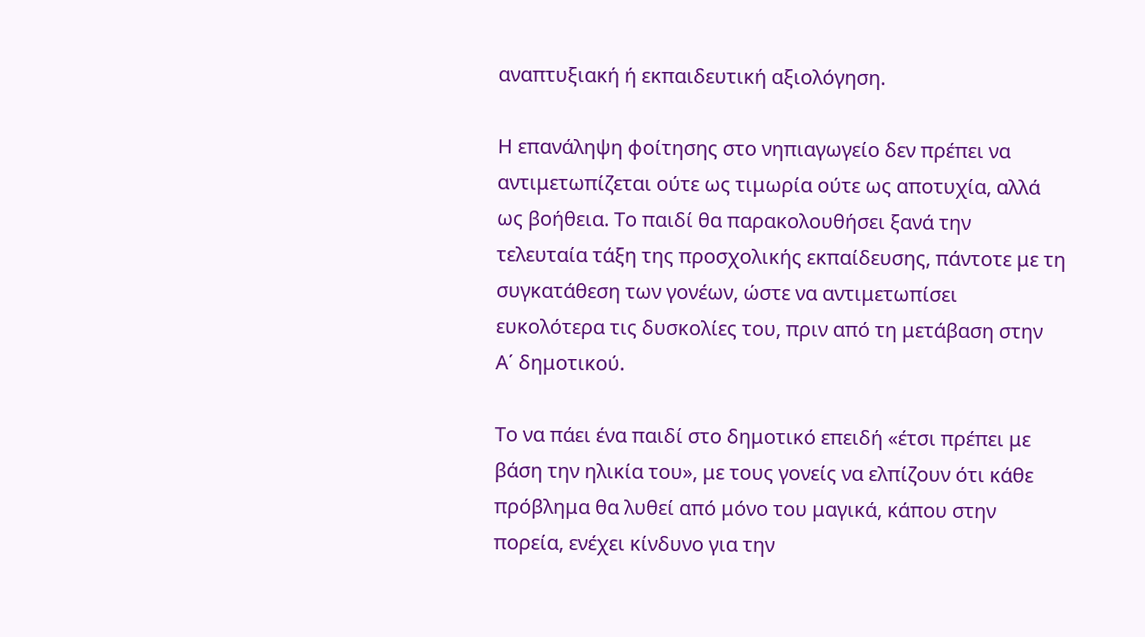αναπτυξιακή ή εκπαιδευτική αξιολόγηση.

Η επανάληψη φοίτησης στο νηπιαγωγείο δεν πρέπει να αντιμετωπίζεται ούτε ως τιμωρία ούτε ως αποτυχία, αλλά ως βοήθεια. Το παιδί θα παρακολουθήσει ξανά την τελευταία τάξη της προσχολικής εκπαίδευσης, πάντοτε με τη συγκατάθεση των γονέων, ώστε να αντιμετωπίσει ευκολότερα τις δυσκολίες του, πριν από τη μετάβαση στην Α΄ δημοτικού.

Το να πάει ένα παιδί στο δημοτικό επειδή «έτσι πρέπει με βάση την ηλικία του», με τους γονείς να ελπίζουν ότι κάθε πρόβλημα θα λυθεί από μόνο του μαγικά, κάπου στην πορεία, ενέχει κίνδυνο για την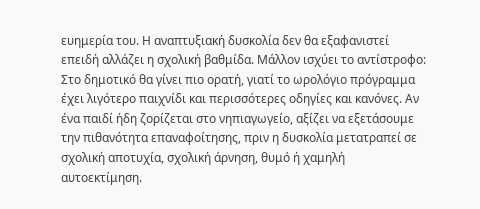ευημερία του. Η αναπτυξιακή δυσκολία δεν θα εξαφανιστεί επειδή αλλάζει η σχολική βαθμίδα. Μάλλον ισχύει το αντίστροφο: Στο δημοτικό θα γίνει πιο ορατή, γιατί το ωρολόγιο πρόγραμμα έχει λιγότερο παιχνίδι και περισσότερες οδηγίες και κανόνες. Αν ένα παιδί ήδη ζορίζεται στο νηπιαγωγείο, αξίζει να εξετάσουμε την πιθανότητα επαναφοίτησης, πριν η δυσκολία μετατραπεί σε σχολική αποτυχία, σχολική άρνηση, θυμό ή χαμηλή αυτοεκτίμηση.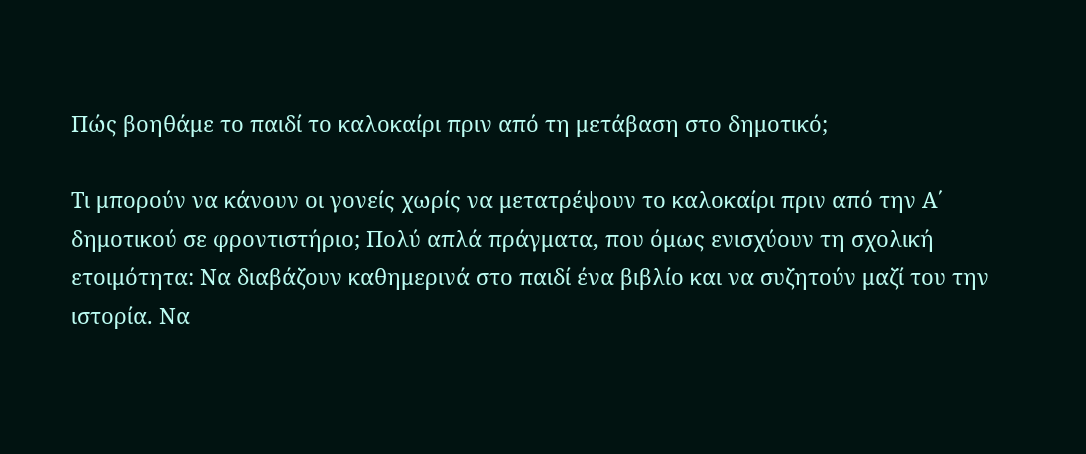Πώς βοηθάμε το παιδί το καλοκαίρι πριν από τη μετάβαση στο δημοτικό;

Τι μπορούν να κάνουν οι γονείς χωρίς να μετατρέψουν το καλοκαίρι πριν από την Α΄ δημοτικού σε φροντιστήριο; Πολύ απλά πράγματα, που όμως ενισχύουν τη σχολική ετοιμότητα: Να διαβάζουν καθημερινά στο παιδί ένα βιβλίο και να συζητούν μαζί του την ιστορία. Να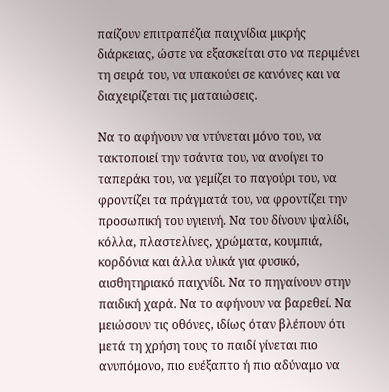παίζουν επιτραπέζια παιχνίδια μικρής διάρκειας, ώστε να εξασκείται στο να περιμένει τη σειρά του, να υπακούει σε κανόνες και να διαχειρίζεται τις ματαιώσεις.

Να το αφήνουν να ντύνεται μόνο του, να τακτοποιεί την τσάντα του, να ανοίγει το ταπεράκι του, να γεμίζει το παγούρι του, να φροντίζει τα πράγματά του, να φροντίζει την προσωπική του υγιεινή. Να του δίνουν ψαλίδι, κόλλα, πλαστελίνες, χρώματα, κουμπιά, κορδόνια και άλλα υλικά για φυσικό, αισθητηριακό παιχνίδι. Να το πηγαίνουν στην παιδική χαρά. Να το αφήνουν να βαρεθεί. Να μειώσουν τις οθόνες, ιδίως όταν βλέπουν ότι μετά τη χρήση τους το παιδί γίνεται πιο ανυπόμονο, πιο ευέξαπτο ή πιο αδύναμο να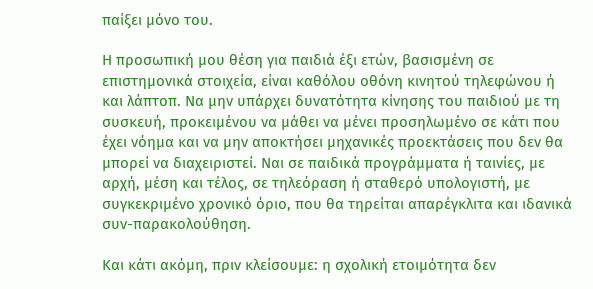παίξει μόνο του.

Η προσωπική μου θέση για παιδιά έξι ετών, βασισμένη σε επιστημονικά στοιχεία, είναι καθόλου οθόνη κινητού τηλεφώνου ή και λάπτοπ. Να μην υπάρχει δυνατότητα κίνησης του παιδιού με τη συσκευή, προκειμένου να μάθει να μένει προσηλωμένο σε κάτι που έχει νόημα και να μην αποκτήσει μηχανικές προεκτάσεις που δεν θα μπορεί να διαχειριστεί. Ναι σε παιδικά προγράμματα ή ταινίες, με αρχή, μέση και τέλος, σε τηλεόραση ή σταθερό υπολογιστή, με συγκεκριμένο χρονικό όριο, που θα τηρείται απαρέγκλιτα και ιδανικά συν-παρακολούθηση.

Και κάτι ακόμη, πριν κλείσουμε: η σχολική ετοιμότητα δεν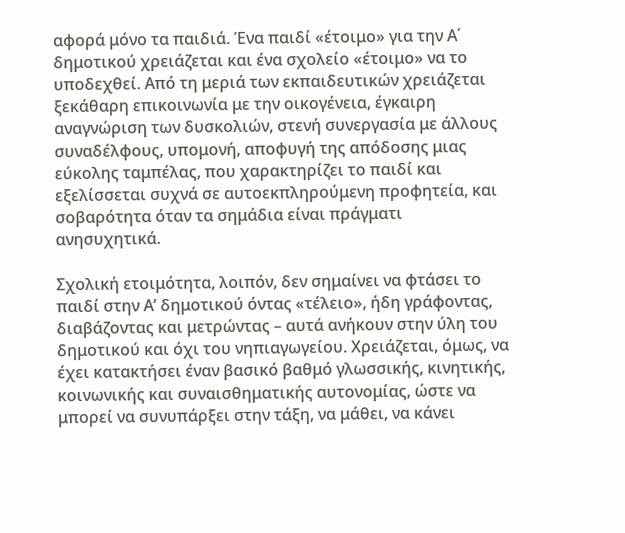αφορά μόνο τα παιδιά. Ένα παιδί «έτοιμο» για την Α΄ δημοτικού χρειάζεται και ένα σχολείο «έτοιμο» να το υποδεχθεί. Από τη μεριά των εκπαιδευτικών χρειάζεται ξεκάθαρη επικοινωνία με την οικογένεια, έγκαιρη αναγνώριση των δυσκολιών, στενή συνεργασία με άλλους συναδέλφους, υπομονή, αποφυγή της απόδοσης μιας εύκολης ταμπέλας, που χαρακτηρίζει το παιδί και εξελίσσεται συχνά σε αυτοεκπληρούμενη προφητεία, και σοβαρότητα όταν τα σημάδια είναι πράγματι ανησυχητικά.

Σχολική ετοιμότητα, λοιπόν, δεν σημαίνει να φτάσει το παιδί στην Α’ δημοτικού όντας «τέλειο», ήδη γράφοντας, διαβάζοντας και μετρώντας – αυτά ανήκουν στην ύλη του δημοτικού και όχι του νηπιαγωγείου. Χρειάζεται, όμως, να έχει κατακτήσει έναν βασικό βαθμό γλωσσικής, κινητικής, κοινωνικής και συναισθηματικής αυτονομίας, ώστε να μπορεί να συνυπάρξει στην τάξη, να μάθει, να κάνει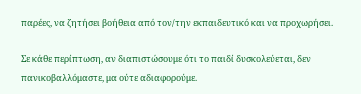παρέες, να ζητήσει βοήθεια από τον/την εκπαιδευτικό και να προχωρήσει.

Σε κάθε περίπτωση, αν διαπιστώσουμε ότι το παιδί δυσκολεύεται, δεν πανικοβαλλόμαστε, μα ούτε αδιαφορούμε.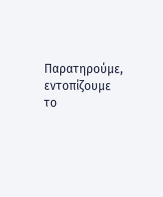Παρατηρούμε, εντοπίζουμε το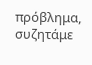πρόβλημα, συζητάμε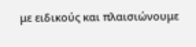με ειδικούς και πλαισιώνουμε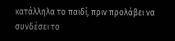κατάλληλα το παιδί, πριν προλάβει να συνδέσει το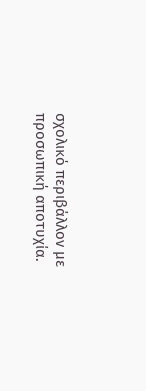σχολικό περιβάλλον με προσωπική αποτυχία.